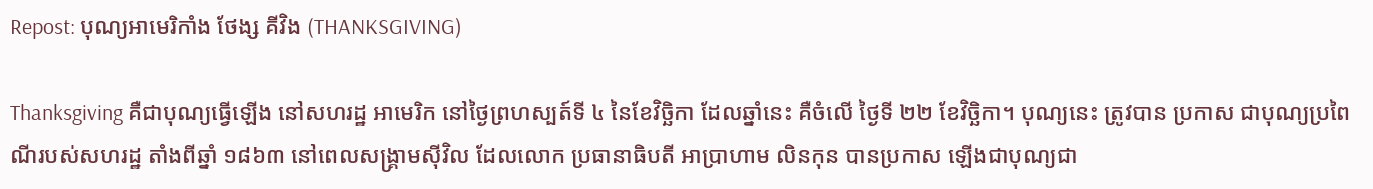Repost: បុណ្យអាមេរិកាំង ថែង្ស គីវិង (THANKSGIVING)

Thanksgiving គឺជាបុណ្យធ្វើឡើង នៅសហរដ្ឋ អាមេរិក នៅថ្ងៃព្រហស្បត៍ទី ៤ នៃខែវិច្ឆិកា ដែលឆ្នាំនេះ គឺចំលើ ថ្ងៃទី ២២ ខែវិច្ឆិកា។ បុណ្យនេះ ត្រូវបាន ប្រកាស ជាបុណ្យប្រពៃណីរបស់សហរដ្ឋ តាំងពីឆ្នាំ ១៨៦៣ នៅពេលសង្គ្រាមស៊ីវិល ដែលលោក ប្រធានាធិបតី អាប្រាហាម លិនកុន បានប្រកាស ឡើងជាបុណ្យជា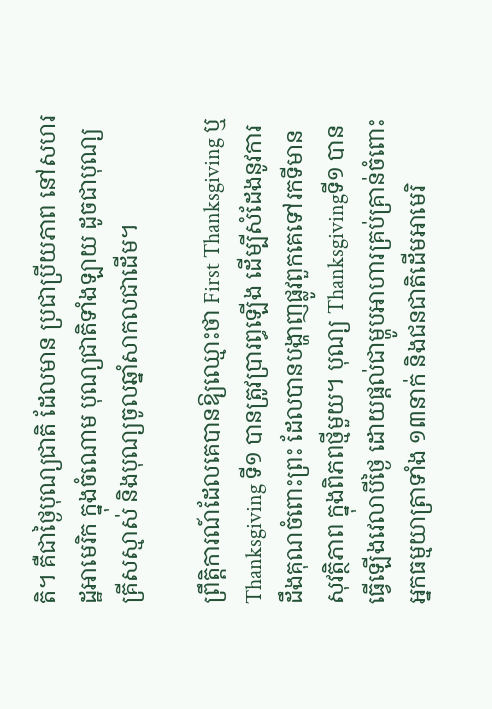តិ។ គឺជាថ្ងៃបុណ្យជាតិ ដែលមាន ប្រជាប្រីយភាព នៅសហរដ្ឋអាមេរិក ក្នុងចំណោម បុណ្យជាតិទាំងឡាយ ដូចជាបុណ្យ គ្រីសស្មាស់ និងបុណ្យចូលឆ្នាំសាកលជាដើម។

ព្រឹត្តិការណ៍ដែលគេបានឱ្យឈ្មោះថា First Thanksgiving ឬThanksgiving ទី១ បានត្រូវប្រារព្ធឡើង ដើម្បីសំដែងនូវការដឹងគុណចំពោះព្រះ ដែលបានបង្ហាញផ្លូវពួកគេទៅរកទីមានសុវត្ថិភាព ក្នុងពិភពថ្មីមួយ។ បុណ្យ Thanksgivingទី១ បានធ្វើឡើងវេលាបីថ្ងៃ ដោយផ្តល់ជាម្ហូបអាហារគ្រប់គ្រាន់ចំពោះអ្នកធម្មយាត្រាទាំង ១៣នាក់ និងជនជាតិដើមអាមេរិ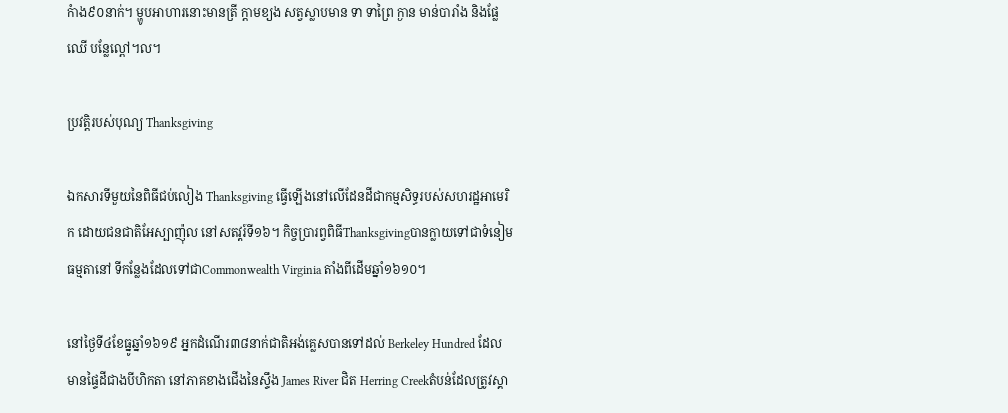កំាង៩០នាក់។ ម្ហូបអាហារនោះមានត្រី ក្តាមខ្យង សត្វស្លាបមាន ទា ទាព្រៃ ក្ងាន មាន់បារាំង និងផ្លែឈើ បន្លែល្ពៅ។ល។

ប្រវត្តិរបស់បុណ្យ Thanksgiving

ឯកសារទីមួយនៃពិធីជប់លៀង Thanksgiving ធ្វើឡើងនៅលើដែនដីជាកម្មសិទ្ធរបស់សហរដ្ឋអាមេរិក ដោយជនជាតិអែស្បាញ៉ុល នៅសតវ្តរ៍ទី១៦។ កិច្ចប្រារព្វពិធីThanksgivingបានក្លាយទៅជាទំនៀមធម្មតានៅ ទីកន្លែងដែលទៅជាCommonwealth Virginia តាំងពីដើមឆ្នាំ១៦១០។

នៅថ្ងៃទី៤ខែធ្នូឆ្នាំ១៦១៩ អ្នកដំណើរ៣៨នាក់ជាតិអង់គ្លេសបានទៅដល់ Berkeley Hundred ដែល មានផ្ទៃដីជាងបីហិកតា នៅភាគខាងជើងនៃស្ទឹង James River ជិត Herring Creekតំបន់ដែលត្រូវស្គា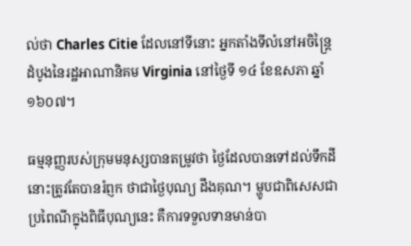ល់ថា Charles Citie ដែលនៅទីនោះ អ្នកតាំងទីលំនៅអចិន្ត្រៃដំបូងនៃរដ្ឋអាណានិគម Virginia នៅថ្ងៃទី ១៤ ខែឧសភា ឆ្នាំ១៦០៧។

ធម្មនុញ្ញរបស់ក្រុមមនុស្សបានតម្រូវថា ថ្ងៃដែលបានទៅដល់ទឹកដីនោះត្រូវតែបានរំព្ញក ថាជាថ្ងៃបុណ្យ ដឹងគុណ។ ម្ហូបជាពិសេសជាប្រពៃណីក្នុងពិធីបុណ្យនេះ គឺការទទួលទានមាន់បា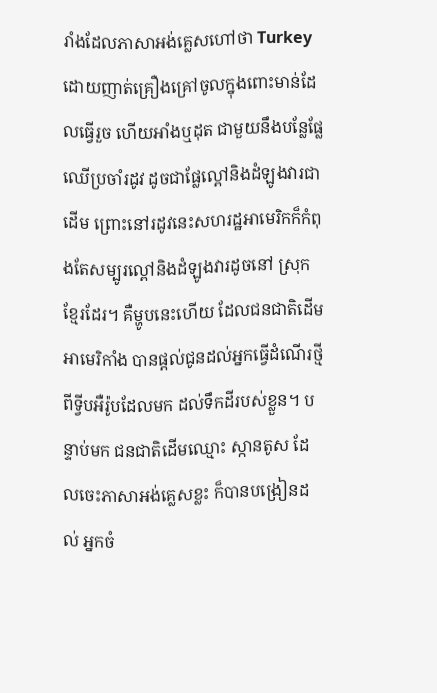រាំងដែលភាសាអង់គ្លេសហៅថា Turkey ដោយញាត់គ្រឿងគ្រៅចូលក្នុងពោះមាន់ដែលធ្វើរួច ហើយអាំងឬដុត ជាមួយនឹងបន្លែផ្លែឈើប្រចាំរដូវ ដូចជាផ្លែល្ពៅនិងដំឡូងវារជាដើម ព្រោះនៅរដូវនេះសហរដ្ឋអាមេរិកក៏កំពុងតែសម្បូរល្ពៅនិងដំឡូងវារដូចនៅ ស្រុកខ្មែរដែរ។ គឺម្ហូបនេះហើយ ដែលជនជាតិដើមអាមេរិកាំង បានផ្តល់ជូនដល់អ្នកធ្វើដំណើរថ្មី ពីទ្វីបអឺរ៉ូបដែលមក ដល់ទឹកដីរបស់ខ្លួន។ បន្ទាប់មក ជនជាតិដើមឈ្មោះ ស្កានតូស ដែលចេះភាសាអង់គ្លេសខ្លះ ក៏បានបង្រៀនដល់ អ្នកចំ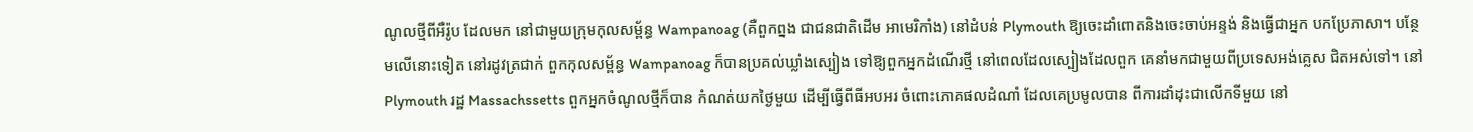ណូលថ្មីពីអឺរ៉ូប ដែលមក នៅជាមួយក្រុមកុលសម្ព័ន្ធ Wampanoag (គឺពួកព្នង ជាជនជាតិដើម អាមេរិកាំង) នៅដំបន់ Plymouth ឱ្យចេះដាំពោតនិងចេះចាប់អន្ទង់ និងធ្វើជាអ្នក បកប្រែភាសា។ បន្ថែមលើនោះទៀត នៅរដូវត្រជាក់ ពួកកុលសម្ព័ន្ធ Wampanoag ក៏បានប្រគល់ឃ្លាំងស្បៀង ទៅឱ្យពួកអ្នកដំណើរថ្មី នៅពេលដែលស្បៀងដែលពួក គេនាំមកជាមួយពីប្រទេសអង់គ្លេស ជិតអស់ទៅ។ នៅ Plymouth រដ្ឋ Massachssetts ពួកអ្នកចំណូលថ្មីក៏បាន កំណត់យកថ្ងៃមួយ ដើម្បីធ្វើពីធីអបអរ ចំពោះភោគផលដំណាំ ដែលគេប្រមូលបាន ពីការដាំដុះជាលើកទីមួយ នៅ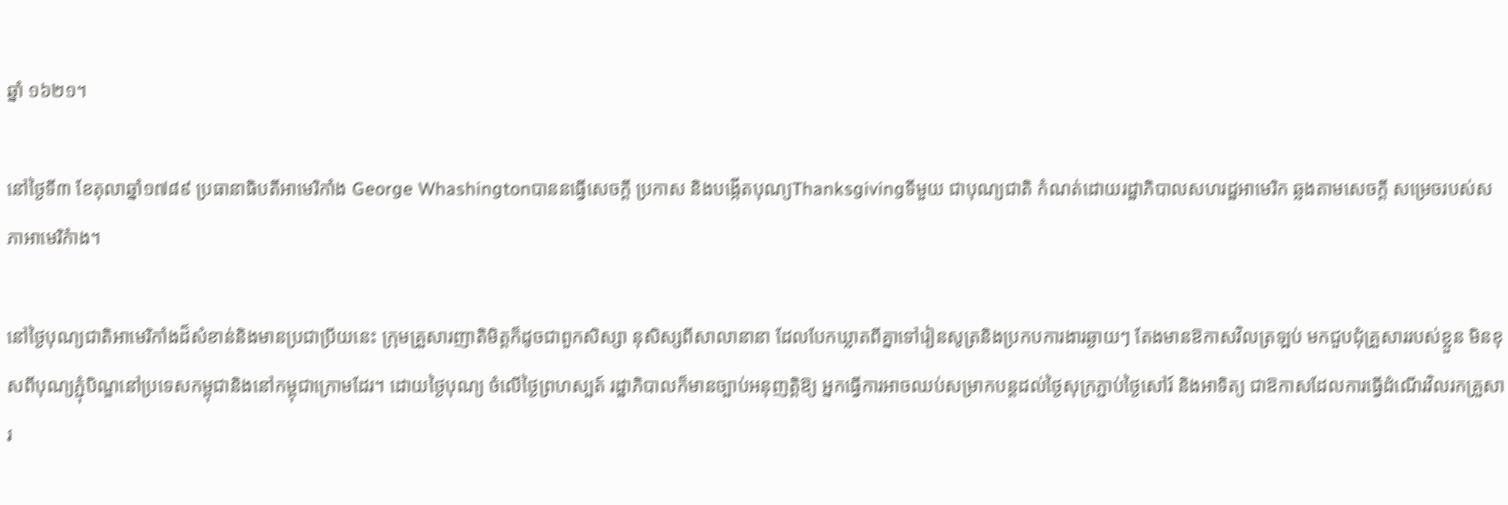ឆ្នាំ ១៦២១។

នៅថ្ងៃទី៣ ខែតុលាឆ្នាំ១៧៨៩ ប្រធានាធិបតីអាមេរិកាំង George Whashingtonបាននធ្វើសេចក្តី ប្រកាស និងបង្កើតបុណ្យThanksgivingទីមួយ ជាបុណ្យជាតិ កំណត់ដោយរដ្ឋាភិបាលសហរដ្ឋអាមេរិក ឆ្លងតាមសេចក្តី សម្រេចរបស់សភាអាមេរិកំាង។

នៅថ្ងៃបុណ្យជាតិអាមេរិកាំងដ៏សំខាន់និងមានប្រជាប្រីយនេះ ក្រុមគ្រួសារញាតិមិត្តក៏ដូចជាពួកសិស្សា នុសិស្សពីសាលានានា ដែលបែកឃ្លាតពីគ្នាទៅរៀនសូត្រនិងប្រកបការងារឆ្ងាយៗ តែងមានឱកាសវិលត្រឡប់ មកជួបជុំគ្រួសាររបស់ខ្លួន មិនខុសពីបុណ្យភ្ជុំបិណ្ឌនៅប្រទេសកម្ពុជានិងនៅកម្ពុជាក្រោមដែរ។ ដោយថ្ងៃបុណ្យ ចំលើថ្ងៃព្រហស្បត៍ រដ្ឋាភិបាលក៏មានច្បាប់អនុញត្តិឱ្យ អ្នកធ្វើការអាចឈប់សម្រាកបន្តដល់ថ្ងៃសុក្រភ្ជាប់ថ្ងៃសៅរ៍ និងអាទិត្យ ជាឱកាសដែលការធ្វើដំណើរវិលរកគ្រួសារ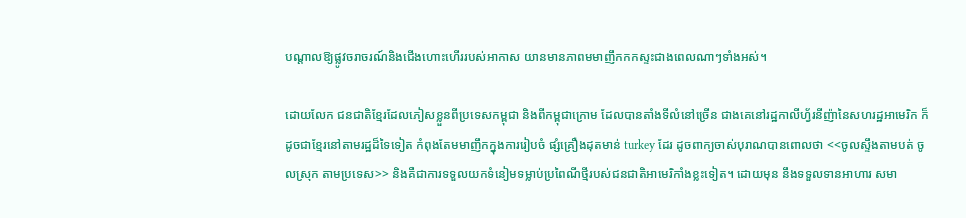បណ្តាលឱ្យផ្លូវចរាចរណ៍និងជើងហោះហើររបស់អាកាស យានមានភាពមមាញឹកកកស្ទះជាងពេលណាៗទាំងអស់។

ដោយលែក ជនជាតិខ្មែរដែលភៀសខ្លួនពីប្រទេសកម្ពុជា និងពីកម្ពុជាក្រោម ដែលបានតាំងទីលំនៅច្រើន ជាងគេនៅរដ្ឋកាលីហ្វ័រនីញ៉ានៃសហរដ្ឋអាមេរិក ក៏ដូចជាខ្មែរនៅតាមរដ្ឋដ៏ទៃទៀត កំពុងតែមមាញឹកក្នុងការរៀបចំ ផ្សំគ្រឿងដុតមាន់ turkey ដែរ ដូចពាក្យចាស់បុរាណបានពោលថា <<ចូលស្ទឹងតាមបត់ ចូលស្រុក តាមប្រទេស>> និងគឺជាការទទួលយកទំនៀមទម្លាប់ប្រពៃណីថ្មីរបស់ជនជាតិអាមេរិកាំងខ្លះទៀត។ ដោយមុន នឹងទទួលទានអាហារ សមា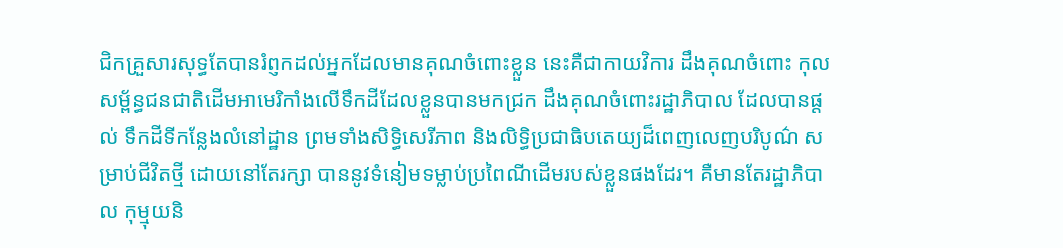ជិកគ្រួសារសុទ្ធតែបានរំព្ញកដល់អ្នកដែលមានគុណចំពោះខ្លួន នេះគឺជាកាយវិការ ដឹងគុណចំពោះ កុលសម្ព័ន្ធជនជាតិដើមអាមេរិកាំងលើទឹកដីដែលខ្លួនបានមកជ្រក ដឹងគុណចំពោះរដ្ឋាភិបាល ដែលបានផ្តល់ ទឹកដីទីកន្លែងលំនៅដ្ឋាន ព្រមទាំងសិទ្ធិសេរីភាព និងលិទ្ធិប្រជាធិបតេយ្យដ៏ពេញលេញបរិបូណ៌ សម្រាប់ជីវិតថ្មី ដោយនៅតែរក្សា បាននូវទំនៀមទម្លាប់ប្រពៃណីដើមរបស់ខ្លួនផងដែរ។ គឺមានតែរដ្ឋាភិបាល កុម្មុយនិ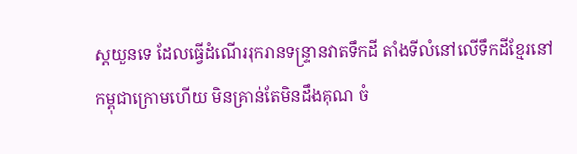ស្តយួនទេ ដែលធ្វើដំណើររុករានទន្រ្ទានវាតទឹកដី តាំងទីលំនៅលើទឹកដីខ្មែរនៅកម្ពុជាក្រោមហើយ មិនគ្រាន់តែមិនដឹងគុណ ចំ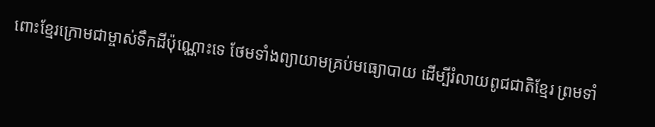ពោះខ្មែរក្រោមជាម្ចាស់ទឹកដីប៉ុណ្ណោះទេ ថែមទាំងព្យាយាមគ្រប់មធ្យោបាយ ដើម្បីរំលាយពូជជាតិខ្មែរ ព្រមទាំ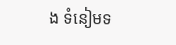ង ទំនៀមទ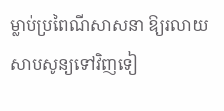ម្លាប់ប្រពៃណីសាសនា ឱ្យរលាយសាបសូន្យទៅវិញទៀ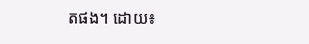តផង។ ដោយ៖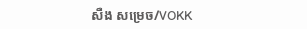សឺង សម្រេច/VOKK